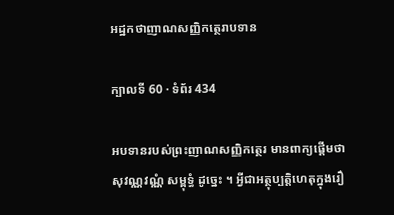អដ្ឋកថាញាណសញ្ញិកត្ថេរាបទាន

ក្បាលទី 60 · ទំព័រ 434

អបទានរបស់ព្រះញាណសញ្ញិកត្ថេរ មានពាក្យផ្តើមថា សុវណ្ណវណ្ណំ សម្ពុទ្ធំ ដូច្នេះ ។ អ្វីជាអត្ថុប្បត្តិហេតុក្នុងរឿ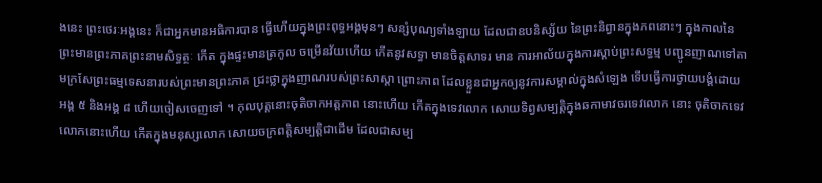ងនេះ ព្រះថេរៈអង្គនេះ ក៏ជាអ្នកមានអធិការបាន ធ្វើហើយក្នុងព្រះពុទ្ធអង្គមុនៗ សន្សំបុណ្យទាំងឡាយ ដែលជាឧបនិស្ស័យ នៃព្រះនិព្វានក្នុងភពនោះៗ ក្នុងកាលនៃព្រះមានព្រះភាគព្រះនាមសិទ្ធត្ថៈ កើត ក្នុងផ្ទះមានត្រកូល ចម្រើនវ័យហើយ កើតនូវសទ្ធា មានចិត្តសាទរ មាន ការអាល័យក្នុងការស្តាប់ព្រះសទ្ធម្ម បញ្ជូនញាណទៅតាមក្រសែព្រះធម្មទេសនារបស់ព្រះមានព្រះភាគ ជ្រះថ្លាក្នុងញាណរបស់ព្រះសាស្តា ព្រោះភាព ដែលខ្លួនជាអ្នកឲ្យនូវការសម្គាល់ក្នុងសំឡេង ទើបធ្វើការថ្វាយបង្គំដោយ អង្គ ៥ និងអង្គ ៨ ហើយចៀសចេញទៅ ។ កុលបុត្តនោះចុតិចាកអត្តភាព នោះហើយ កើតក្នុងទេវលោក សោយទិព្វសម្បត្តិក្នុងឆកាមាវចរទេវលោក នោះ ចុតិចាកទេវលោកនោះហើយ កើតក្នុងមនុស្សលោក សោយចក្រពត្តិសម្បត្តិជាដើម ដែលជាសម្ប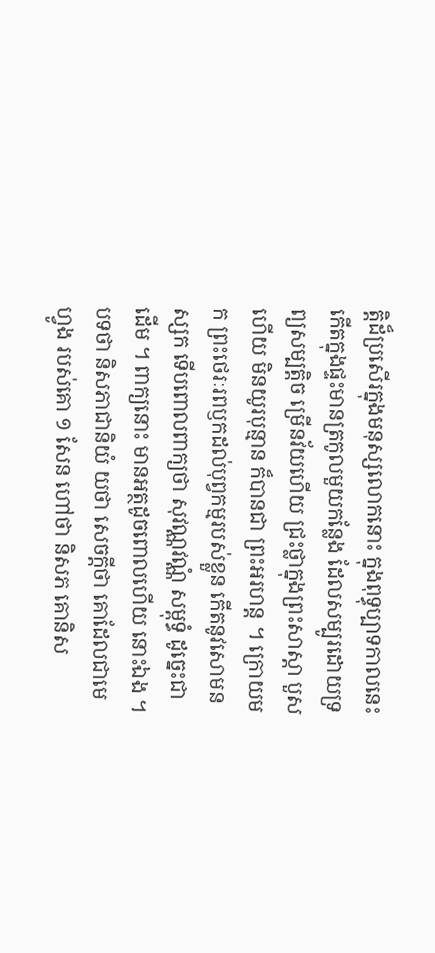ត្តិដ៏ប្រសើរក្នុងមនុស្សលោកនោះ ក្នុងពុទ្ធុប្បាទកាលនេះ កើតក្នុងផ្ទះមានត្រកូលមួយកន្លែង ដែលសម្បូរដោយទ្រព្យសម្បត្តិច ម្រើនវ័យហើយ ជ្រះថ្លាក្នុងព្រះសាស្តា បួសហើយ មិនយូរបុន្មាន ក៏បានជា ព្រះអរហន្ត ។ ក្រោយមក ព្រះថេរៈរពឫកដល់បុព្វកម្មរបស់ខ្លួន កើតនូវសោមនស្សក ទើបពោលពាក្យថា សុវណ្ណវណ្ណំ សម្ពុទ្ធំ ដូច្នេះជាដើម ។ ពាក្យនោះ មានអត្ថដូចពោលហើយ នោះឯង ។ បទថា និសភាជានិយំ យថា សេចក្តីថា គោដែលជាមេហ្វូង របស់គោ ១ សែន ហៅថា និសភ គោនិស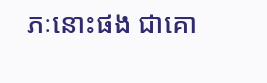ភៈនោះផង ជាគោ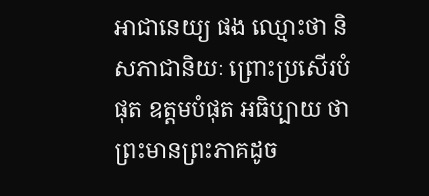អាជានេយ្យ ផង ឈ្មោះថា និសភាជានិយៈ ព្រោះប្រសើរបំផុត ឧត្តមបំផុត អធិប្បាយ ថា ព្រះមានព្រះភាគដូច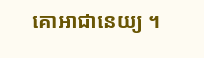គោអាជានេយ្យ ។